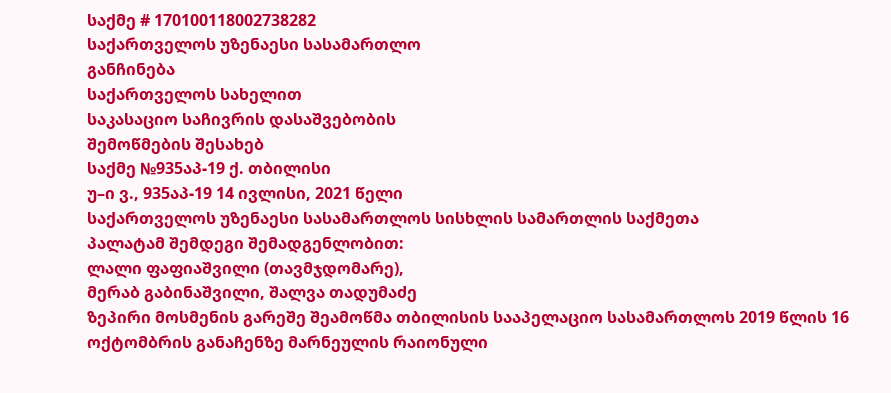საქმე # 170100118002738282
საქართველოს უზენაესი სასამართლო
განჩინება
საქართველოს სახელით
საკასაციო საჩივრის დასაშვებობის
შემოწმების შესახებ
საქმე №935აპ-19 ქ. თბილისი
უ–ი ვ., 935აპ-19 14 ივლისი, 2021 წელი
საქართველოს უზენაესი სასამართლოს სისხლის სამართლის საქმეთა
პალატამ შემდეგი შემადგენლობით:
ლალი ფაფიაშვილი (თავმჯდომარე),
მერაბ გაბინაშვილი, შალვა თადუმაძე
ზეპირი მოსმენის გარეშე შეამოწმა თბილისის სააპელაციო სასამართლოს 2019 წლის 16 ოქტომბრის განაჩენზე მარნეულის რაიონული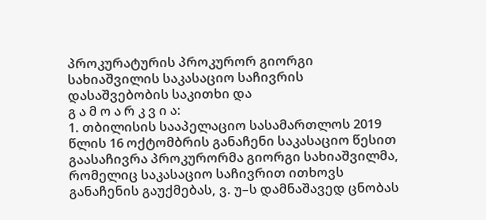პროკურატურის პროკურორ გიორგი სახიაშვილის საკასაციო საჩივრის დასაშვებობის საკითხი და
გ ა მ ო ა რ კ ვ ი ა:
1. თბილისის სააპელაციო სასამართლოს 2019 წლის 16 ოქტომბრის განაჩენი საკასაციო წესით გაასაჩივრა პროკურორმა გიორგი სახიაშვილმა, რომელიც საკასაციო საჩივრით ითხოვს განაჩენის გაუქმებას, ვ. უ–ს დამნაშავედ ცნობას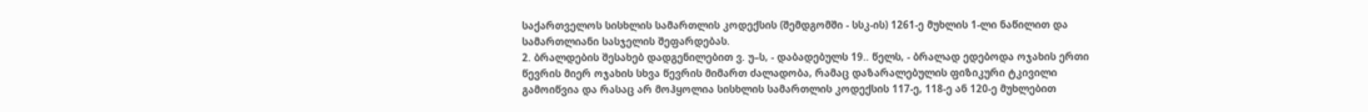საქართველოს სისხლის სამართლის კოდექსის (შემდგომში - სსკ-ის) 1261-ე მუხლის 1-ლი ნაწილით და სამართლიანი სასჯელის შეფარდებას.
2. ბრალდების შესახებ დადგენილებით ვ. უ–ს, - დაბადებულს 19.. წელს, - ბრალად ედებოდა ოჯახის ერთი წევრის მიერ ოჯახის სხვა წევრის მიმართ ძალადობა, რამაც დაზარალებულის ფიზიკური ტკივილი გამოიწვია და რასაც არ მოჰყოლია სისხლის სამართლის კოდექსის 117-ე, 118-ე ან 120-ე მუხლებით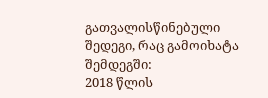გათვალისწინებული შედეგი, რაც გამოიხატა შემდეგში:
2018 წლის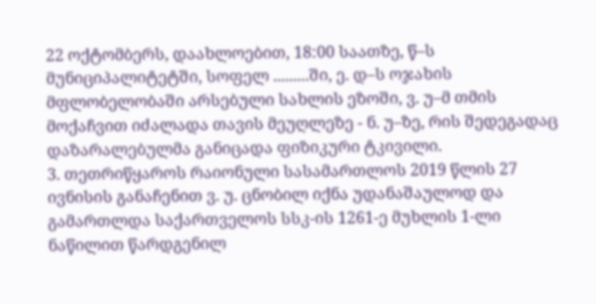22 ოქტომბერს, დაახლოებით, 18:00 საათზე, წ–ს მუნიციპალიტეტში, სოფელ .........ში, ე. დ–ს ოჯახის მფლობელობაში არსებული სახლის ეზოში, ვ. უ–მ თმის მოქაჩვით იძალადა თავის მეუღლეზე - ნ. უ–ზე, რის შედეგადაც დაზარალებულმა განიცადა ფიზიკური ტკივილი.
3. თეთრიწყაროს რაიონული სასამართლოს 2019 წლის 27 ივნისის განაჩენით ვ. უ. ცნობილ იქნა უდანაშაულოდ და გამართლდა საქართველოს სსკ-ის 1261-ე მუხლის 1-ლი ნაწილით წარდგენილ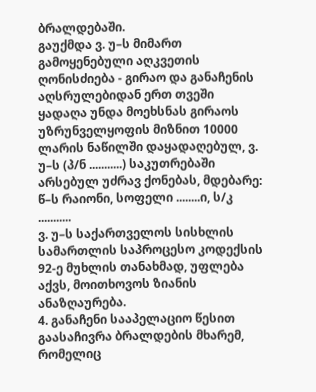ბრალდებაში.
გაუქმდა ვ. უ–ს მიმართ გამოყენებული აღკვეთის ღონისძიება - გირაო და განაჩენის აღსრულებიდან ერთ თვეში ყადაღა უნდა მოეხსნას გირაოს უზრუნველყოფის მიზნით 10000 ლარის ნაწილში დაყადაღებულ, ვ. უ–ს (პ/ნ ...........) საკუთრებაში არსებულ უძრავ ქონებას, მდებარე: წ–ს რაიონი, სოფელი ........ი, ს/კ ...........
ვ. უ–ს საქართველოს სისხლის სამართლის საპროცესო კოდექსის 92-ე მუხლის თანახმად, უფლება აქვს, მოითხოვოს ზიანის ანაზღაურება.
4. განაჩენი სააპელაციო წესით გაასაჩივრა ბრალდების მხარემ, რომელიც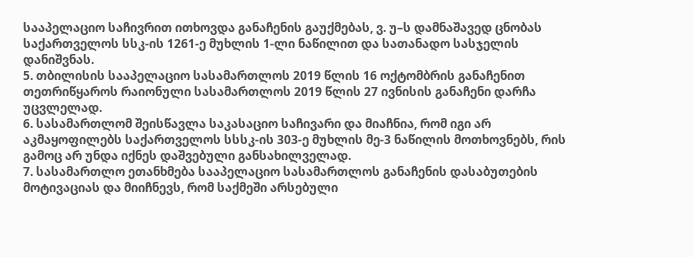სააპელაციო საჩივრით ითხოვდა განაჩენის გაუქმებას, ვ. უ–ს დამნაშავედ ცნობას საქართველოს სსკ-ის 1261-ე მუხლის 1-ლი ნაწილით და სათანადო სასჯელის დანიშვნას.
5. თბილისის სააპელაციო სასამართლოს 2019 წლის 16 ოქტომბრის განაჩენით თეთრიწყაროს რაიონული სასამართლოს 2019 წლის 27 ივნისის განაჩენი დარჩა უცვლელად.
6. სასამართლომ შეისწავლა საკასაციო საჩივარი და მიაჩნია, რომ იგი არ აკმაყოფილებს საქართველოს სსსკ-ის 303-ე მუხლის მე-3 ნაწილის მოთხოვნებს, რის გამოც არ უნდა იქნეს დაშვებული განსახილველად.
7. სასამართლო ეთანხმება სააპელაციო სასამართლოს განაჩენის დასაბუთების მოტივაციას და მიიჩნევს, რომ საქმეში არსებული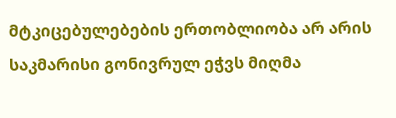მტკიცებულებების ერთობლიობა არ არის საკმარისი გონივრულ ეჭვს მიღმა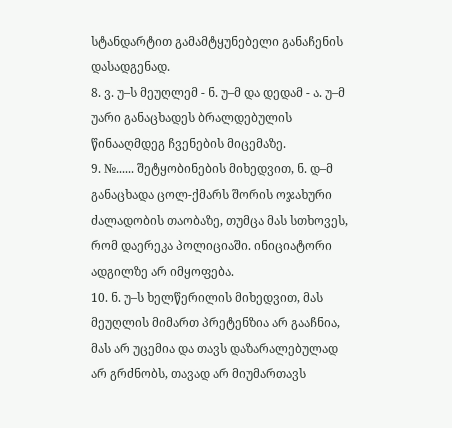სტანდარტით გამამტყუნებელი განაჩენის დასადგენად.
8. ვ. უ–ს მეუღლემ - ნ. უ–მ და დედამ - ა. უ–მ უარი განაცხადეს ბრალდებულის წინააღმდეგ ჩვენების მიცემაზე.
9. №...... შეტყობინების მიხედვით, ნ. დ–მ განაცხადა ცოლ-ქმარს შორის ოჯახური ძალადობის თაობაზე, თუმცა მას სთხოვეს, რომ დაერეკა პოლიციაში. ინიციატორი ადგილზე არ იმყოფება.
10. ნ. უ–ს ხელწერილის მიხედვით, მას მეუღლის მიმართ პრეტენზია არ გააჩნია, მას არ უცემია და თავს დაზარალებულად არ გრძნობს, თავად არ მიუმართავს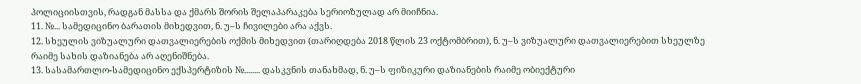პოლიციისთვის, რადგან მასსა და ქმარს შორის შელაპარაკება სერიოზულად არ მიიჩნია.
11. №... სამედიცინო ბარათის მიხედვით, ნ. უ–ს ჩივილები არა აქვს.
12. სხეულის ვიზუალური დათვალიერების ოქმის მიხედვით (თარიღდება 2018 წლის 23 ოქტომბრით), ნ. უ–ს ვიზუალური დათვალიერებით სხეულზე რაიმე სახის დაზიანება არ აღენიშნება.
13. სასამართლო-სამედიცინო ექსპერტიზის №........ დასკვნის თანახმად, ნ. უ–ს ფიზიკური დაზიანების რაიმე ობიექტური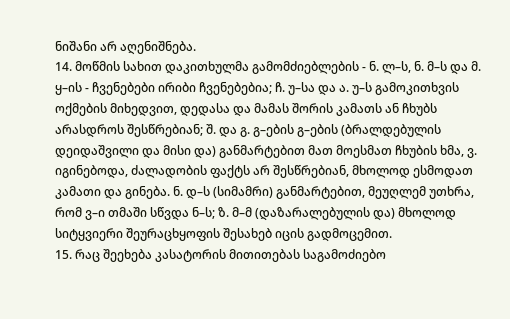ნიშანი არ აღენიშნება.
14. მოწმის სახით დაკითხულმა გამომძიებლების - ნ. ლ–ს, ნ. მ–ს და მ. ყ–ის - ჩვენებები ირიბი ჩვენებებია; ჩ. უ–სა და ა. უ–ს გამოკითხვის ოქმების მიხედვით, დედასა და მამას შორის კამათს ან ჩხუბს არასდროს შესწრებიან; შ. და გ. გ–ების გ–ების (ბრალდებულის დეიდაშვილი და მისი და) განმარტებით მათ მოესმათ ჩხუბის ხმა, ვ. იგინებოდა, ძალადობის ფაქტს არ შესწრებიან, მხოლოდ ესმოდათ კამათი და გინება. ნ. დ–ს (სიმამრი) განმარტებით, მეუღლემ უთხრა, რომ ვ–ი თმაში სწვდა ნ–ს; ზ. მ–მ (დაზარალებულის და) მხოლოდ სიტყვიერი შეურაცხყოფის შესახებ იცის გადმოცემით.
15. რაც შეეხება კასატორის მითითებას საგამოძიებო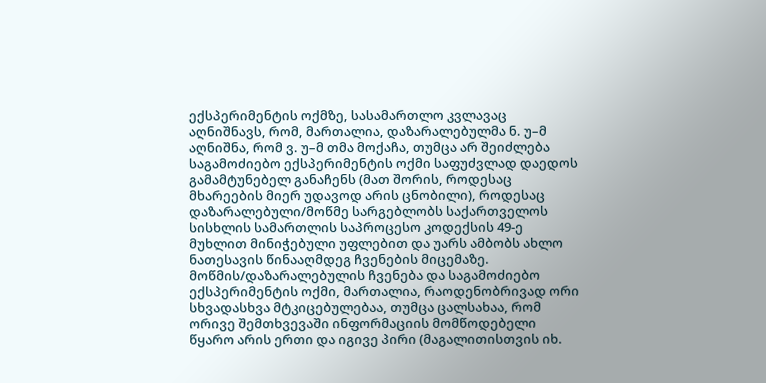ექსპერიმენტის ოქმზე, სასამართლო კვლავაც აღნიშნავს, რომ, მართალია, დაზარალებულმა ნ. უ–მ აღნიშნა, რომ ვ. უ–მ თმა მოქაჩა, თუმცა არ შეიძლება საგამოძიებო ექსპერიმენტის ოქმი საფუძვლად დაედოს გამამტუნებელ განაჩენს (მათ შორის, როდესაც მხარეების მიერ უდავოდ არის ცნობილი), როდესაც დაზარალებული/მოწმე სარგებლობს საქართველოს სისხლის სამართლის საპროცესო კოდექსის 49-ე მუხლით მინიჭებული უფლებით და უარს ამბობს ახლო ნათესავის წინააღმდეგ ჩვენების მიცემაზე. მოწმის/დაზარალებულის ჩვენება და საგამოძიებო ექსპერიმენტის ოქმი, მართალია, რაოდენობრივად ორი სხვადასხვა მტკიცებულებაა, თუმცა ცალსახაა, რომ ორივე შემთხვევაში ინფორმაციის მომწოდებელი წყარო არის ერთი და იგივე პირი (მაგალითისთვის იხ.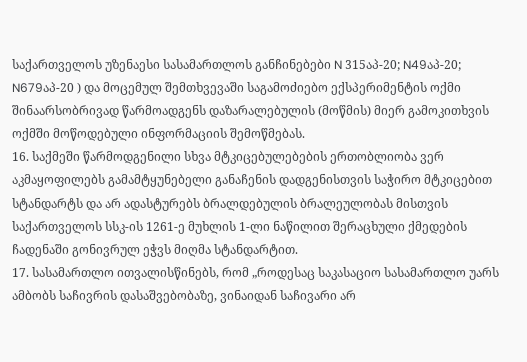საქართველოს უზენაესი სასამართლოს განჩინებები N 315აპ-20; N49აპ-20; N679აპ-20 ) და მოცემულ შემთხვევაში საგამოძიებო ექსპერიმენტის ოქმი შინაარსობრივად წარმოადგენს დაზარალებულის (მოწმის) მიერ გამოკითხვის ოქმში მოწოდებული ინფორმაციის შემოწმებას.
16. საქმეში წარმოდგენილი სხვა მტკიცებულებების ერთობლიობა ვერ აკმაყოფილებს გამამტყუნებელი განაჩენის დადგენისთვის საჭირო მტკიცებით სტანდარტს და არ ადასტურებს ბრალდებულის ბრალეულობას მისთვის საქართველოს სსკ-ის 1261-ე მუხლის 1-ლი ნაწილით შერაცხული ქმედების ჩადენაში გონივრულ ეჭვს მიღმა სტანდარტით.
17. სასამართლო ითვალისწინებს, რომ „როდესაც საკასაციო სასამართლო უარს ამბობს საჩივრის დასაშვებობაზე, ვინაიდან საჩივარი არ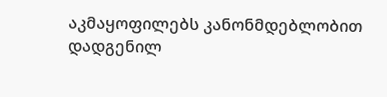აკმაყოფილებს კანონმდებლობით დადგენილ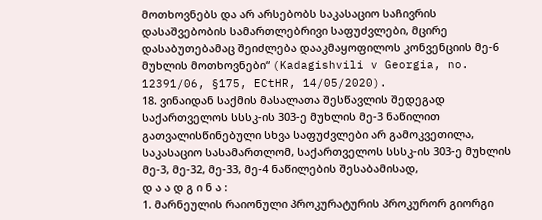მოთხოვნებს და არ არსებობს საკასაციო საჩივრის დასაშვებობის სამართლებრივი საფუძვლები, მცირე დასაბუთებამაც შეიძლება დააკმაყოფილოს კონვენციის მე-6 მუხლის მოთხოვნები“ (Kadagishvili v Georgia, no. 12391/06, §175, ECtHR, 14/05/2020).
18. ვინაიდან საქმის მასალათა შესწავლის შედეგად საქართველოს სსსკ-ის 303-ე მუხლის მე-3 ნაწილით გათვალისწინებული სხვა საფუძვლები არ გამოკვეთილა, საკასაციო სასამართლომ, საქართველოს სსსკ-ის 303-ე მუხლის მე-3, მე-32, მე-33, მე-4 ნაწილების შესაბამისად,
დ ა ა დ გ ი ნ ა :
1. მარნეულის რაიონული პროკურატურის პროკურორ გიორგი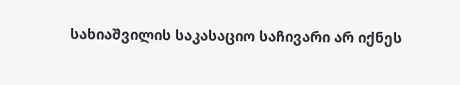სახიაშვილის საკასაციო საჩივარი არ იქნეს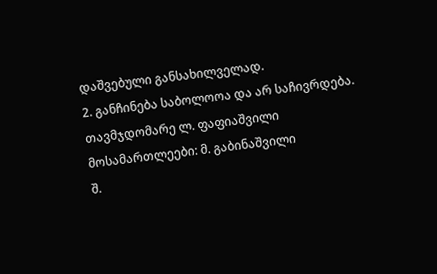დაშვებული განსახილველად.
2. განჩინება საბოლოოა და არ საჩივრდება.
თავმჯდომარე ლ. ფაფიაშვილი
მოსამართლეები: მ. გაბინაშვილი
შ.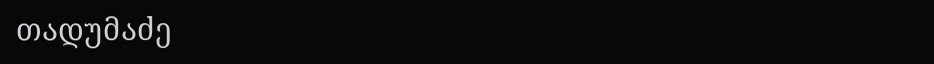თადუმაძე